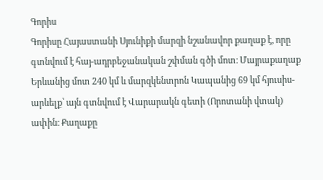Գորիս
Գորիսը Հայաստանի Սյունիքի մարզի նշանավոր քաղաք է, որը գտնվում է հայ-ադրբեջանական շփման գծի մոտ։ Մայրաքաղաք Երևանից մոտ 240 կմ և մարզկենտրոն Կապանից 69 կմ հյուսիս-արևելք՝ այն գտնվում է Վարարակն գետի (Որոտանի վտակ) ափին։ Քաղաքը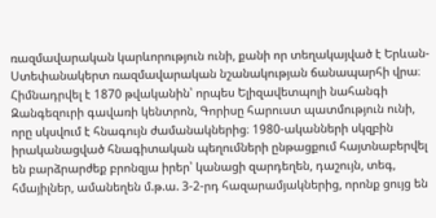ռազմավարական կարևորություն ունի, քանի որ տեղակայված է Երևան-Ստեփանակերտ ռազմավարական նշանակության ճանապարհի վրա։
Հիմնադրվել է 1870 թվականին՝ որպես Ելիզավետպոլի նահանգի Զանգեզուրի գավառի կենտրոն, Գորիսը հարուստ պատմություն ունի, որը սկսվում է հնագույն ժամանակներից։ 1980-ականների սկզբին իրականացված հնագիտական պեղումների ընթացքում հայտնաբերվել են բարձրարժեք բրոնզյա իրեր՝ կանացի զարդեղեն, դաշույն, տեգ, հմայիլներ, ամանեղեն մ.թ.ա. 3-2-րդ հազարամյակներից, որոնք ցույց են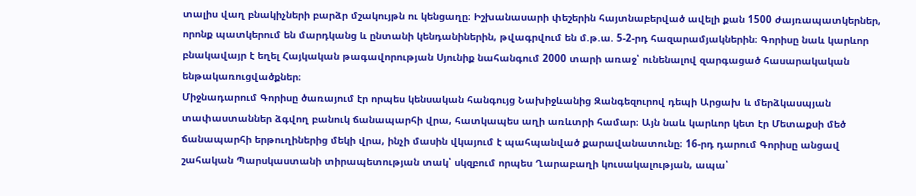տալիս վաղ բնակիչների բարձր մշակույթն ու կենցաղը։ Իշխանասարի փեշերին հայտնաբերված ավելի քան 1500 ժայռապատկերներ, որոնք պատկերում են մարդկանց և ընտանի կենդանիներին, թվագրվում են մ.թ.ա. 5-2-րդ հազարամյակներին։ Գորիսը նաև կարևոր բնակավայր է եղել Հայկական թագավորության Սյունիք նահանգում 2000 տարի առաջ՝ ունենալով զարգացած հասարակական ենթակառուցվածքներ։
Միջնադարում Գորիսը ծառայում էր որպես կենսական հանգույց Նախիջևանից Զանգեզուրով դեպի Արցախ և մերձկասպյան տափաստաններ ձգվող բանուկ ճանապարհի վրա, հատկապես աղի առևտրի համար։ Այն նաև կարևոր կետ էր Մետաքսի մեծ ճանապարհի երթուղիներից մեկի վրա, ինչի մասին վկայում է պահպանված քարավանատունը։ 16-րդ դարում Գորիսը անցավ շահական Պարսկաստանի տիրապետության տակ՝ սկզբում որպես Ղարաբաղի կուսակալության, ապա՝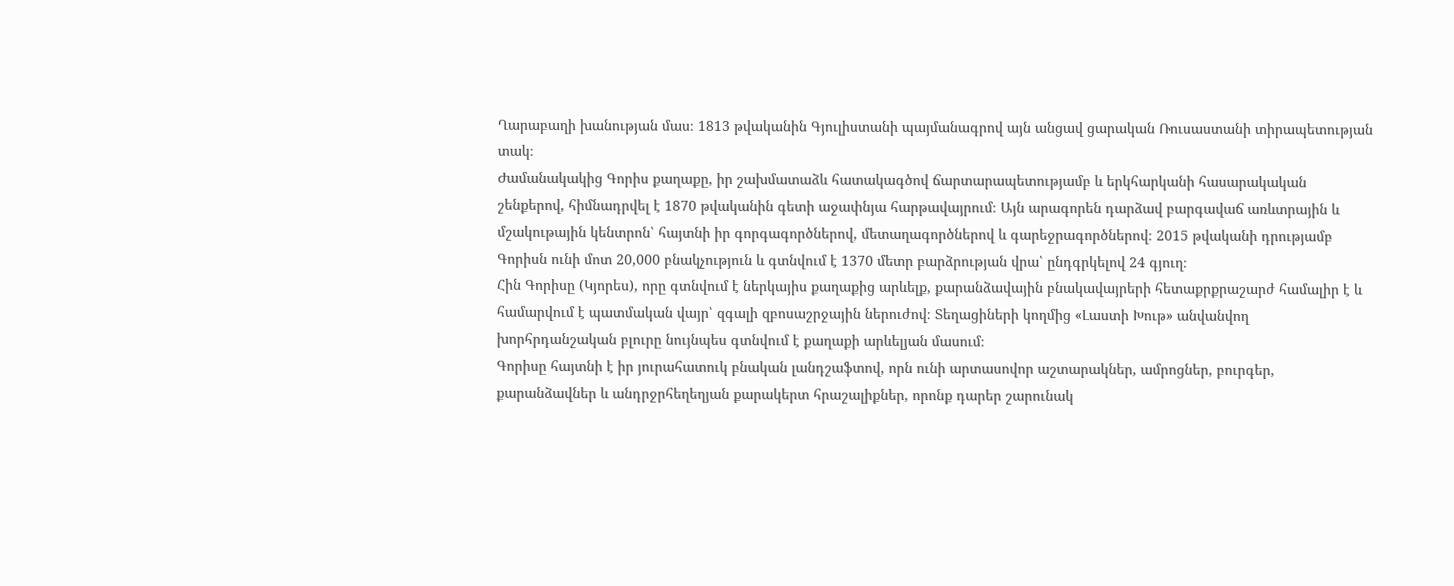Ղարաբաղի խանության մաս։ 1813 թվականին Գյուլիստանի պայմանագրով այն անցավ ցարական Ռուսաստանի տիրապետության տակ։
Ժամանակակից Գորիս քաղաքը, իր շախմատաձև հատակագծով ճարտարապետությամբ և երկհարկանի հասարակական շենքերով, հիմնադրվել է 1870 թվականին գետի աջափնյա հարթավայրում։ Այն արագորեն դարձավ բարգավաճ առևտրային և մշակութային կենտրոն՝ հայտնի իր գորգագործներով, մետաղագործներով և գարեջրագործներով։ 2015 թվականի դրությամբ Գորիսն ունի մոտ 20,000 բնակչություն և գտնվում է 1370 մետր բարձրության վրա՝ ընդգրկելով 24 գյուղ։
Հին Գորիսը (Կյորես), որը գտնվում է ներկայիս քաղաքից արևելք, քարանձավային բնակավայրերի հետաքրքրաշարժ համալիր է և համարվում է պատմական վայր՝ զգալի զբոսաշրջային ներուժով։ Տեղացիների կողմից «Լաստի Խութ» անվանվող խորհրդանշական բլուրը նույնպես գտնվում է քաղաքի արևելյան մասում։
Գորիսը հայտնի է իր յուրահատուկ բնական լանդշաֆտով, որն ունի արտասովոր աշտարակներ, ամրոցներ, բուրգեր, քարանձավներ և անդրջրհեղեղյան քարակերտ հրաշալիքներ, որոնք դարեր շարունակ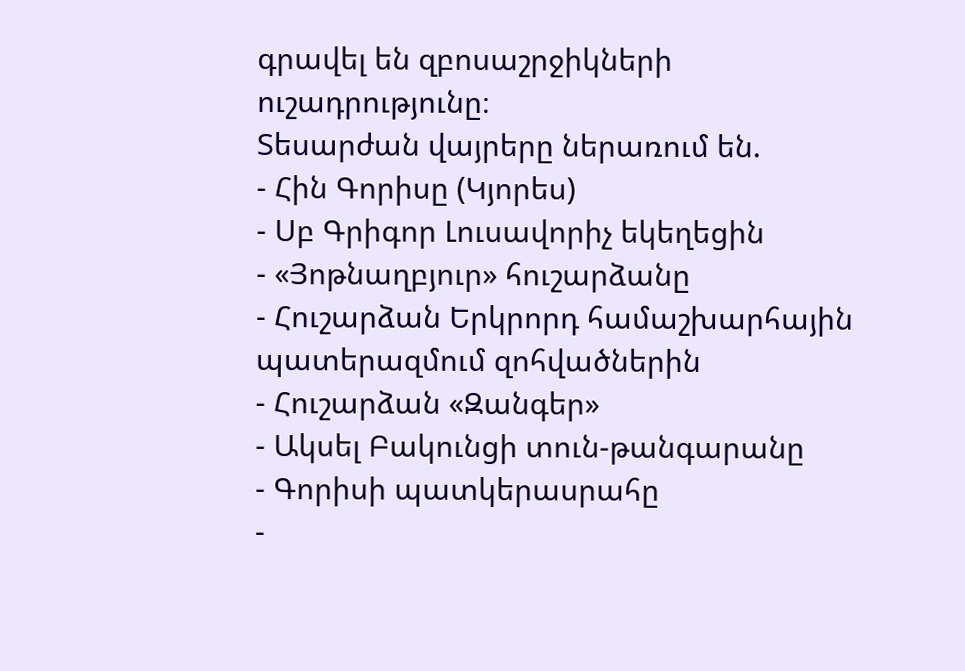գրավել են զբոսաշրջիկների ուշադրությունը։
Տեսարժան վայրերը ներառում են.
- Հին Գորիսը (Կյորես)
- Սբ Գրիգոր Լուսավորիչ եկեղեցին
- «Յոթնաղբյուր» հուշարձանը
- Հուշարձան Երկրորդ համաշխարհային պատերազմում զոհվածներին
- Հուշարձան «Զանգեր»
- Ակսել Բակունցի տուն-թանգարանը
- Գորիսի պատկերասրահը
-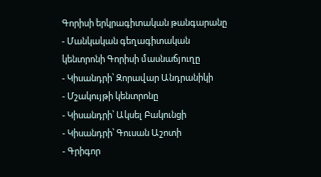Գորիսի երկրագիտական թանգարանը
- Մանկական գեղագիտական կենտրոնի Գորիսի մասնաճյուղը
- Կիսանդրի՝ Զորավար Անդրանիկի
- Մշակույթի կենտրոնը
- Կիսանդրի՝ Ակսել Բակունցի
- Կիսանդրի՝ Գուսան Աշոտի
- Գրիգոր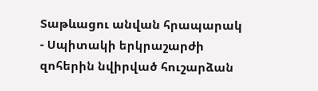Տաթևացու անվան հրապարակ
- Սպիտակի երկրաշարժի զոհերին նվիրված հուշարձան